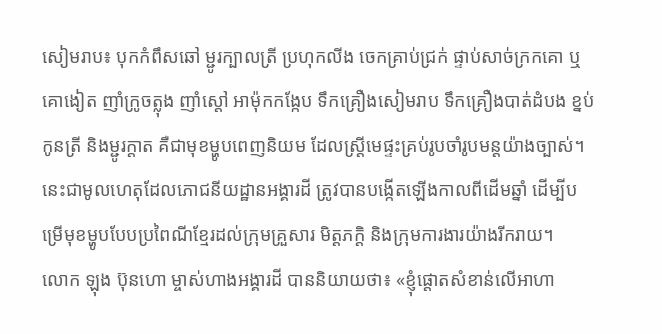សៀមរាប៖ បុកកំពឹសឆៅ ម្ជូរក្បាលត្រី ប្រហុកលីង ចេកគ្រាប់ជ្រក់ ផ្ទាប់សាច់ក្រកគោ ឬគោងៀត ញាំក្រូចត្លុង ញាំស្ដៅ អាម៉ុកកង្កែប ទឹកគ្រឿងសៀមរាប ទឹកគ្រឿងបាត់ដំបង ខ្នប់កូនត្រី និងម្ជូរក្ដាត គឺជាមុខម្ហូបពេញនិយម ដែលស្ដ្រីមេផ្ទះគ្រប់រូបចាំរូបមន្ដយ៉ាងច្បាស់។
នេះជាមូលហេតុដែលភោជនីយដ្ឋានអង្គារដី ត្រូវបានបង្កើតឡើងកាលពីដើមឆ្នាំ ដើម្បីបម្រើមុខម្ហូបបែបប្រពៃណីខ្មែរដល់ក្រុមគ្រួសារ មិត្ដភក្ដិ និងក្រុមការងារយ៉ាងរីករាយ។
លោក ឡុង ប៊ុនហោ ម្ចាស់ហាងអង្គារដី បាននិយាយថា៖ «ខ្ញុំផ្ដោតសំខាន់លើអាហា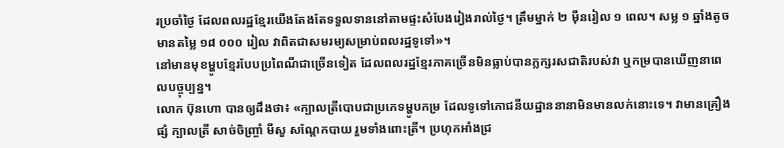រប្រចាំថ្ងៃ ដែលពលរដ្ឋខ្មែរយើងតែងតែទទួលទាននៅតាមផ្ទះសំបែងរៀងរាល់ថ្ងៃ។ ត្រឹមម្នាក់ ២ ម៉ឺនរៀល ១ ពេល។ សម្ល ១ ឆ្នាំងតូចមានតម្លៃ ១៨ ០០០ រៀល វាពិតជាសមរម្យសម្រាប់ពលរដ្ឋទូទៅ»។
នៅមានមុខម្ហូបខ្មែរបែបប្រពៃណីជាច្រើនទៀត ដែលពលរដ្ឋខ្មែរភាគច្រើនមិនធ្លាប់បានភ្លក្សរសជាតិរបស់វា ឬកម្របានឃើញនាពេលបច្ចុប្បន្ន។
លោក ប៊ុនហោ បានឲ្យដឹងថា៖ «ក្បាលត្រីបោបជាប្រភេទម្ហូបកម្រ ដែលទូទៅភោជនីយដ្ឋាននានាមិនមានលក់នោះទេ។ វាមានគ្រឿងផ្សំ ក្បាលត្រី សាច់ចិញ្ច្រាំ មីសួ សណ្ដែកបាយ រួមទាំងពោះត្រី។ ប្រហុកអាំងជ្រ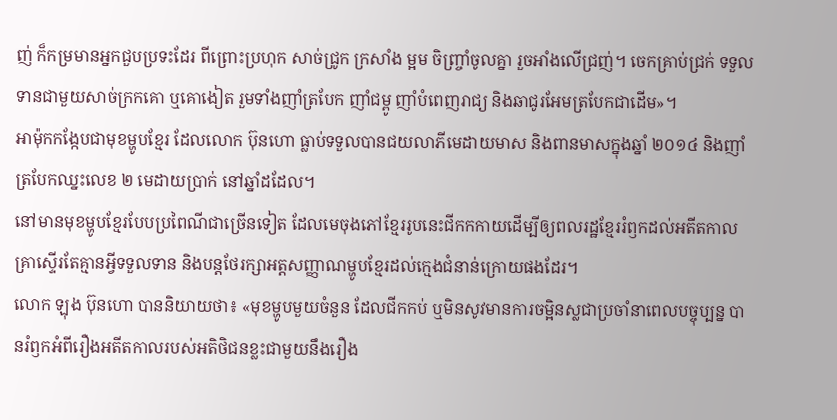ញ់ ក៏កម្រមានអ្នកជួបប្រទះដែរ ពីព្រោះប្រហុក សាច់ជ្រូក ក្រសាំង ម្អម ចិញ្ច្រាំចូលគ្នា រួចអាំងលើជ្រញ់។ ចេកគ្រាប់ជ្រក់ ទទួលទានជាមួយសាច់ក្រកគោ ឬគោងៀត រួមទាំងញាំត្របែក ញាំជម្ពូ ញាំបំពេញរាជ្យ និងឆាជូរអែមត្របែកជាដើម»។
អាម៉ុកកង្កែបជាមុខម្ហូបខ្មែរ ដែលលោក ប៊ុនហោ ធ្លាប់ទទួលបានជយលាភីមេដាយមាស និងពានមាសក្នុងឆ្នាំ ២០១៤ និងញាំត្របែកឈ្នះលេខ ២ មេដាយប្រាក់ នៅឆ្នាំដដែល។
នៅមានមុខម្ហូបខ្មែរបែបប្រពៃណីជាច្រើនទៀត ដែលមេចុងភៅខ្មែររូបនេះជីកកកាយដើម្បីឲ្យពលរដ្ឋខ្មែររំឭកដល់អតីតកាលគ្រាស្ទើរតែគ្មានអ្វីទទួលទាន និងបន្ដថែរក្សាអត្ដសញ្ញាណម្ហូបខ្មែរដល់ក្មេងជំនាន់ក្រោយផងដែរ។
លោក ឡុង ប៊ុនហោ បាននិយាយថា៖ «មុខម្ហូបមួយចំនួន ដែលជីកកប់ ឬមិនសូវមានការចម្អិនស្លជាប្រចាំនាពេលបច្ចុប្បន្ន បានរំឭកអំពីរឿងអតីតកាលរបស់អតិថិជនខ្លះជាមួយនឹងរឿង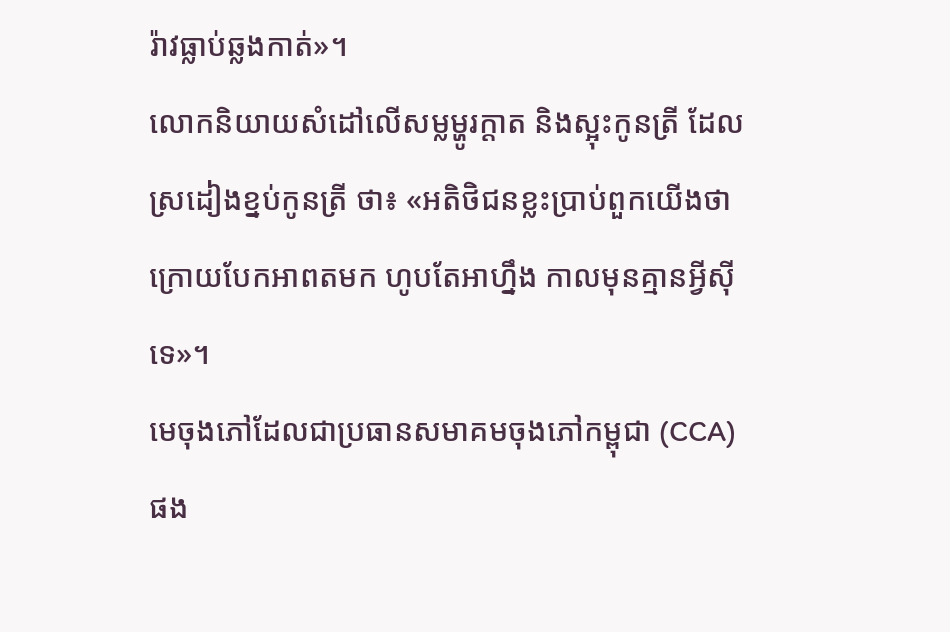រ៉ាវធ្លាប់ឆ្លងកាត់»។
លោកនិយាយសំដៅលើសម្លម្ហូរក្ដាត និងស្អុះកូនត្រី ដែលស្រដៀងខ្នប់កូនត្រី ថា៖ «អតិថិជនខ្លះប្រាប់ពួកយើងថា ក្រោយបែកអាពតមក ហូបតែអាហ្នឹង កាលមុនគ្មានអ្វីស៊ីទេ»។
មេចុងភៅដែលជាប្រធានសមាគមចុងភៅកម្ពុជា (CCA) ផង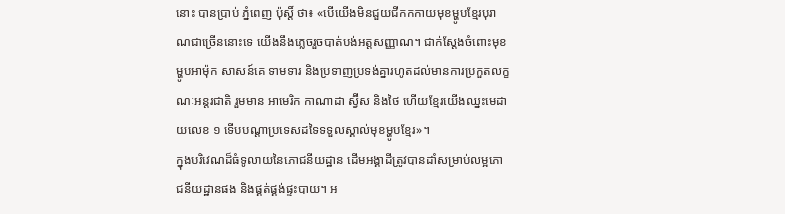នោះ បានប្រាប់ ភ្នំពេញ ប៉ុស្ដិ៍ ថា៖ «បើយើងមិនជួយជីកកកាយមុខម្ហូបខ្មែរបុរាណជាច្រើននោះទេ យើងនឹងភ្លេចរួចបាត់បង់អត្ដសញ្ញាណ។ ជាក់ស្ដែងចំពោះមុខម្ហូបអាម៉ុក សាសន៍គេ ទាមទារ និងប្រទាញប្រទង់គ្នារហូតដល់មានការប្រកួតលក្ខណៈអន្ដរជាតិ រួមមាន អាមេរិក កាណាដា ស្វ៊ីស និងថៃ ហើយខ្មែរយើងឈ្នះមេដាយលេខ ១ ទើបបណ្ដាប្រទេសដទៃទទួលស្គាល់មុខម្ហូបខ្មែរ»។
ក្នុងបរិវេណដ៏ធំទូលាយនៃភោជនីយដ្ឋាន ដើមអង្គាដីត្រូវបានដាំសម្រាប់លម្អភោជនីយដ្ឋានផង និងផ្គត់ផ្គង់ផ្ទះបាយ។ អ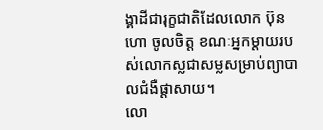ង្គាដីជារុក្ខជាតិដែលលោក ប៊ុនហោ ចូលចិត្ដ ខណៈអ្នកម្ដាយរបស់លោកស្លជាសម្លសម្រាប់ព្យាបាលជំងឺផ្ដាសាយ។
លោ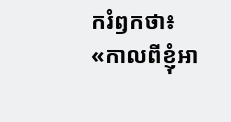ករំឭកថា៖ «កាលពីខ្ញុំអា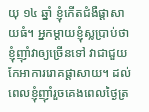យុ ១៤ ឆ្នាំ ខ្ញុំកើតជំងឺផ្ដាសាយធំ។ អ្នកម្ដាយខ្ញុំស្លប្រាប់ថា ខ្ញុំញ៉ាំវាឲ្យច្រើនទៅ វាជាជួយកែអាការរោគផ្ដាសាយ។ ដល់ពេលខ្ញុំញ៉ាំរួចគេងពេលថ្ងៃត្រ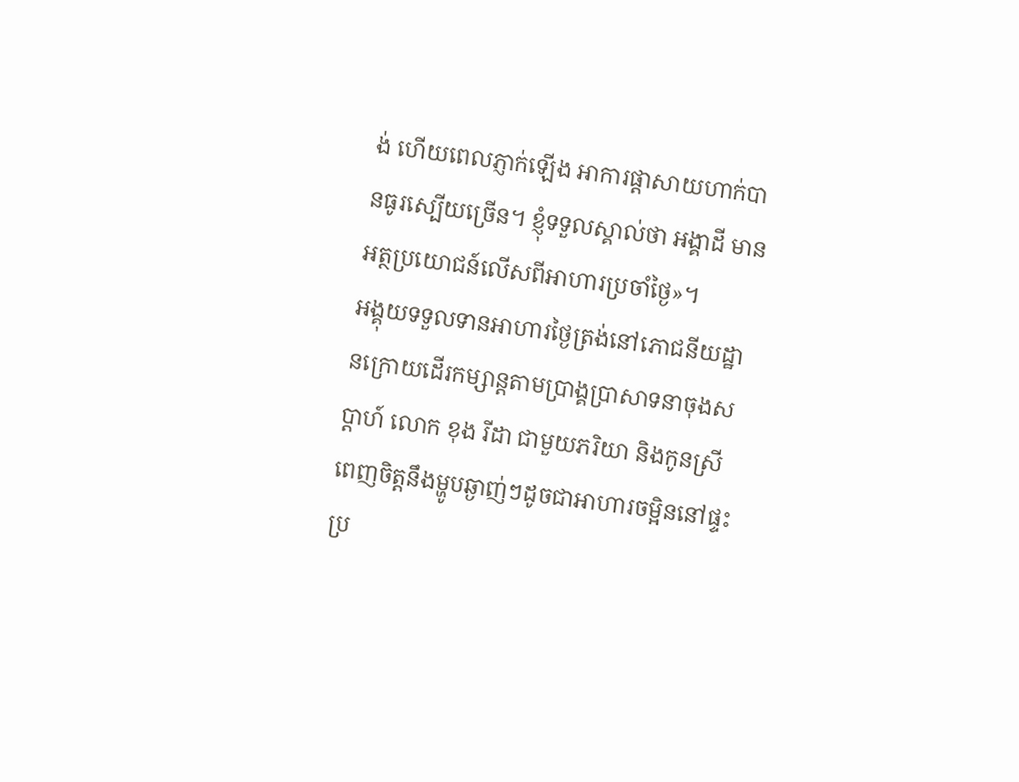ង់ ហើយពេលភ្ញាក់ឡើង អាការផ្ដាសាយហាក់បានធូរស្បើយច្រើន។ ខ្ញុំទទួលស្គាល់ថា អង្គាដី មានអត្ថប្រយោជន៍លើសពីអាហារប្រចាំថ្ងៃ»។
អង្គុយទទួលទានអាហារថ្ងៃត្រង់នៅភោជនីយដ្ឋានក្រោយដើរកម្សាន្ដតាមប្រាង្គប្រាសាទនាចុងសប្ដាហ៍ លោក ខុង រីដា ជាមួយភរិយា និងកូនស្រី ពេញចិត្តនឹងម្ហូបឆ្ងាញ់ៗដូចជាអាហារចម្អិននៅផ្ទះប្រ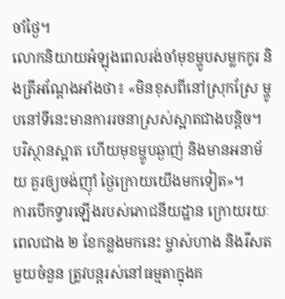ចាំថ្ងៃ។
លោកនិយាយអំឡុងពេលរង់ចាំមុខម្ហូបសម្លកកូរ និងត្រីអណ្ដែងអាំងថា៖ «មិនខុសពីនៅស្រុកស្រែ ម្ហូបនៅទីនេះមានការរចនាស្រស់ស្អាតជាងបន្ដិច។ បរិស្ថានស្អាត ហើយមុខម្ហូបឆ្ងាញ់ និងមានអនាម័យ គួរឲ្យចង់ញ៉ាំ ថ្ងៃក្រោយយើងមកទៀត»។
ការបើកទ្វារឡើងរបស់ភោជនីយដ្ឋាន ក្រោយរយៈពេលជាង ២ ខែកន្លងមកនេះ ម្ចាស់ហាង និងរីសតមួយចំនួន ត្រូវបន្ដរស់នៅធម្មតាក្នុងគ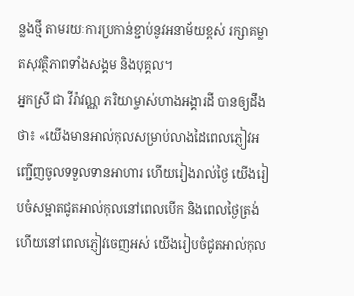ន្លងថ្មី តាមរយៈការប្រកាន់ខ្ជាប់នូវអនាម័យខ្ពស់ រក្សាគម្លាតសុវត្ថិភាពទាំងសង្គម និងបុគ្គល។
អ្នកស្រី ជា វីរ៉ាវណ្ណ ភរិយាម្ចាស់ហាងអង្គារដី បានឲ្យដឹងថា៖ «យើងមានអាល់កុលសម្រាប់លាងដៃពេលភ្ញៀវអញ្ជើញចូលទទួលទានអាហារ ហើយរៀងរាល់ថ្ងៃ យើងរៀបចំសម្អាតជូតអាល់កុលនៅពេលបើក និងពេលថ្ងៃត្រង់ ហើយនៅពេលភ្ញៀវចេញអស់ យើងរៀបចំជូតអាល់កុល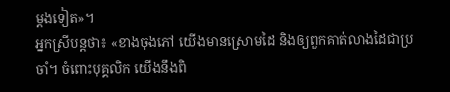ម្ដងទៀត»។
អ្នកស្រីបន្ដថា៖ «ខាងចុងភៅ យើងមានស្រោមដៃ និងឲ្យពួកគាត់លាងដៃជាប្រចាំ។ ចំពោះបុគ្គលិក យើងនឹងពិ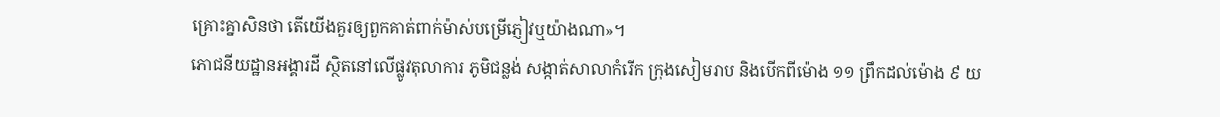គ្រោះគ្នាសិនថា តើយើងគួរឲ្យពួកគាត់ពាក់ម៉ាស់បម្រើភ្ញៀវឬយ៉ាងណា»។
ភោជនីយដ្ឋានអង្គារដី ស្ថិតនៅលើផ្លូវតុលាការ ភូមិជន្លង់ សង្កាត់សាលាកំរើក ក្រុងសៀមរាប និងបើកពីម៉ោង ១១ ព្រឹកដល់ម៉ោង ៩ យ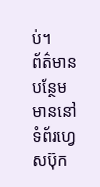ប់។
ព័ត៌មានបន្ថែមមាននៅទំព័រហ្វេសប៊ុក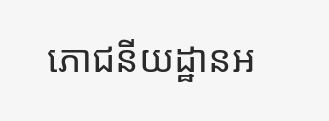ភោជនីយដ្ឋានអ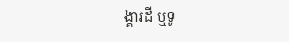ង្គារដី ឬទូ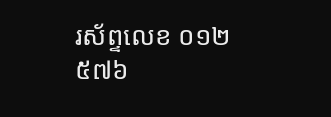រស័ព្ទលេខ ០១២ ៥៧៦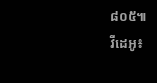៨០៥៕
វីដេអូ៖